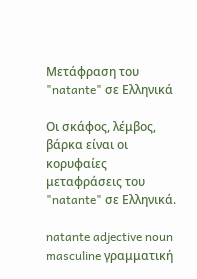Μετάφραση του "natante" σε Ελληνικά

Οι σκάφος, λέμβος, βάρκα είναι οι κορυφαίες μεταφράσεις του "natante" σε Ελληνικά.

natante adjective noun masculine γραμματική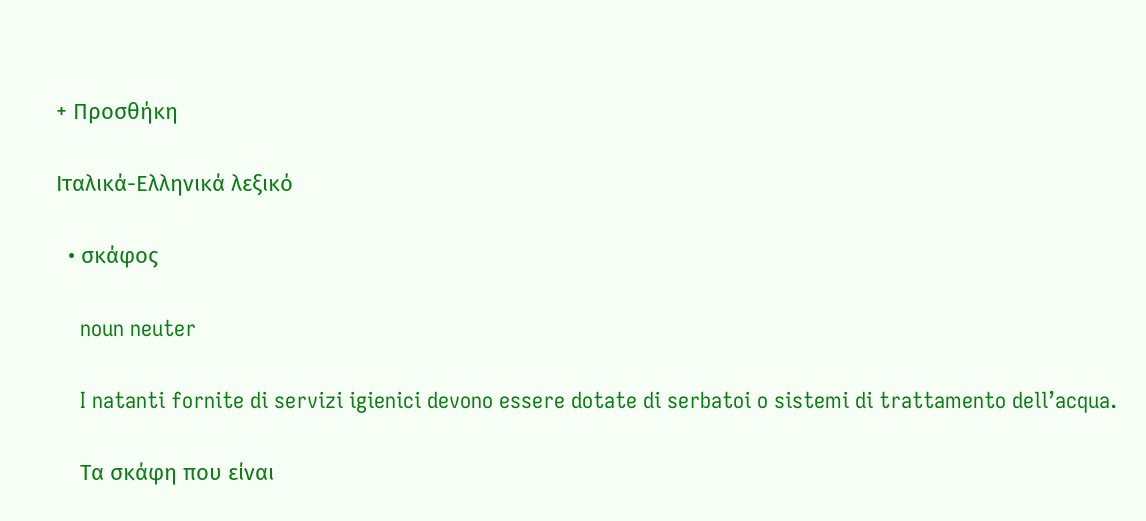+ Προσθήκη

Ιταλικά-Ελληνικά λεξικό

  • σκάφος

    noun neuter

    I natanti fornite di servizi igienici devono essere dotate di serbatoi o sistemi di trattamento dell’acqua.

    Τα σκάφη που είναι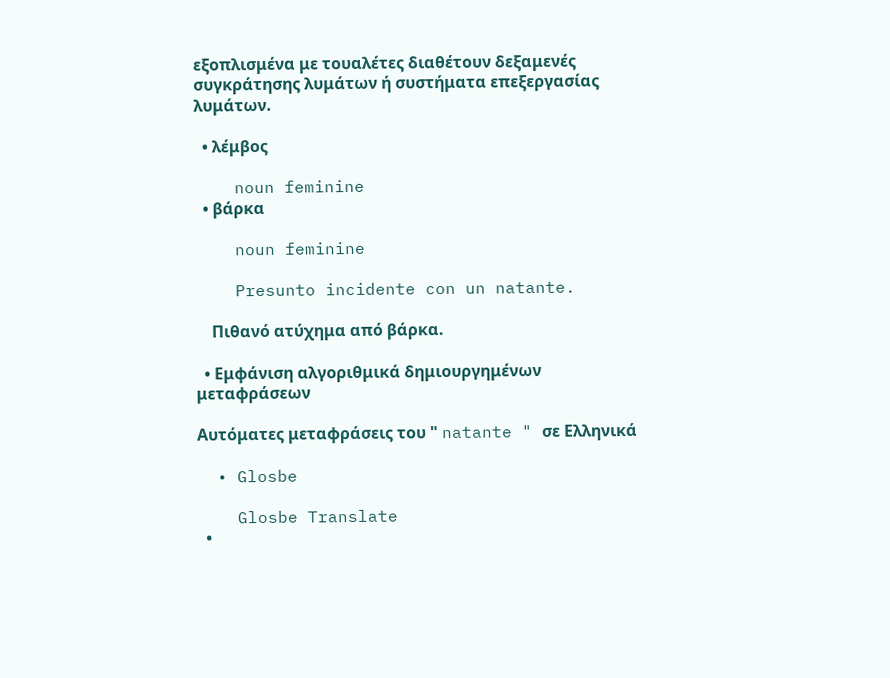εξοπλισμένα με τουαλέτες διαθέτουν δεξαμενές συγκράτησης λυμάτων ή συστήματα επεξεργασίας λυμάτων.

  • λέμβος

    noun feminine
  • βάρκα

    noun feminine

    Presunto incidente con un natante.

    Πιθανό ατύχημα από βάρκα.

  • Εμφάνιση αλγοριθμικά δημιουργημένων μεταφράσεων

Αυτόματες μεταφράσεις του " natante " σε Ελληνικά

  • Glosbe

    Glosbe Translate
  •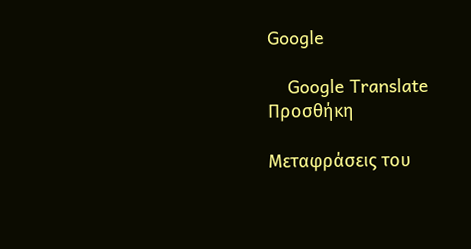Google

    Google Translate
Προσθήκη

Μεταφράσεις του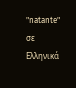"natante" σε Ελληνικά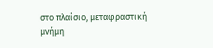στο πλαίσιο, μεταφραστική μνήμη